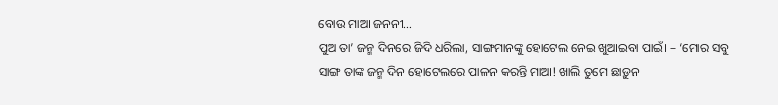ବୋଉ ମାଆ ଜନନୀ…
ପୁଅ ତା’ ଜନ୍ମ ଦିନରେ ଜିଦି ଧରିଲା, ସାଙ୍ଗମାନଙ୍କୁ ହୋଟେଲ ନେଇ ଖୁଆଇବା ପାଇଁ। – ‘ମୋର ସବୁ ସାଙ୍ଗ ତାଙ୍କ ଜନ୍ମ ଦିନ ହୋଟେଲରେ ପାଳନ କରନ୍ତି ମାଆ! ଖାଲି ତୁମେ ଛାଡ଼ୁନ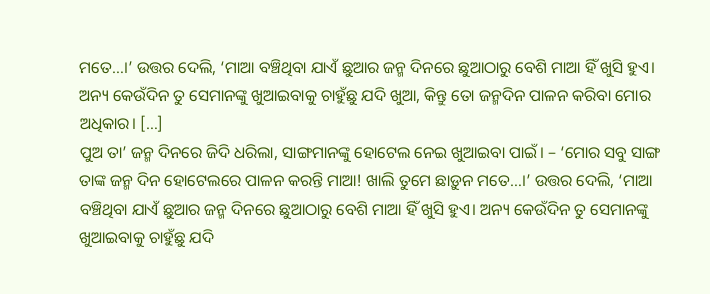ମତେ…।’ ଉତ୍ତର ଦେଲି, ‘ମାଆ ବଞ୍ଚିଥିବା ଯାଏଁ ଛୁଆର ଜନ୍ମ ଦିନରେ ଛୁଆଠାରୁ ବେଶି ମାଆ ହିଁ ଖୁସି ହୁଏ। ଅନ୍ୟ କେଉଁଦିନ ତୁ ସେମାନଙ୍କୁ ଖୁଆଇବାକୁ ଚାହୁଁଛୁ ଯଦି ଖୁଆ, କିନ୍ତୁ ତୋ ଜନ୍ମଦିନ ପାଳନ କରିବା ମୋର ଅଧିକାର। […]
ପୁଅ ତା’ ଜନ୍ମ ଦିନରେ ଜିଦି ଧରିଲା, ସାଙ୍ଗମାନଙ୍କୁ ହୋଟେଲ ନେଇ ଖୁଆଇବା ପାଇଁ। – ‘ମୋର ସବୁ ସାଙ୍ଗ ତାଙ୍କ ଜନ୍ମ ଦିନ ହୋଟେଲରେ ପାଳନ କରନ୍ତି ମାଆ! ଖାଲି ତୁମେ ଛାଡ଼ୁନ ମତେ…।’ ଉତ୍ତର ଦେଲି, ‘ମାଆ ବଞ୍ଚିଥିବା ଯାଏଁ ଛୁଆର ଜନ୍ମ ଦିନରେ ଛୁଆଠାରୁ ବେଶି ମାଆ ହିଁ ଖୁସି ହୁଏ। ଅନ୍ୟ କେଉଁଦିନ ତୁ ସେମାନଙ୍କୁ ଖୁଆଇବାକୁ ଚାହୁଁଛୁ ଯଦି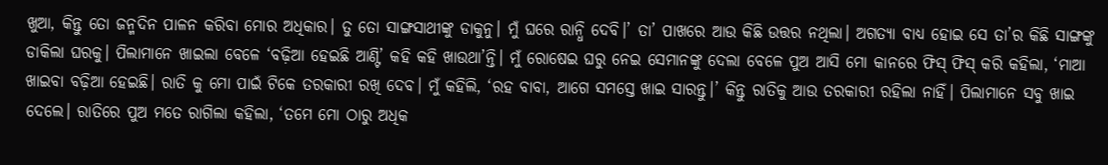ଖୁଆ, କିନ୍ତୁ ତୋ ଜନ୍ମଦିନ ପାଳନ କରିବା ମୋର ଅଧିକାର। ତୁ ତୋ ସାଙ୍ଗସାଥୀଙ୍କୁ ଡାକୁନୁ। ମୁଁ ଘରେ ରାନ୍ଧି ଦେବି।’ ତା’ ପାଖରେ ଆଉ କିଛି ଉତ୍ତର ନଥିଲା। ଅଗତ୍ୟା ବାଧ୍ୟ ହୋଇ ସେ ତା’ର କିଛି ସାଙ୍ଗଙ୍କୁ ଡାକିଲା ଘରକୁ। ପିଲାମାନେ ଖାଇଲା ବେଳେ ‘ବଢ଼ିଆ ହେଇଛି ଆଣ୍ଟି’ କହି କହି ଖାଉଥା’ନ୍ତି। ମୁଁ ରୋଷେଇ ଘରୁ ନେଇ ସେମାନଙ୍କୁ ଦେଲା ବେଳେ ପୁଅ ଆସି ମୋ କାନରେ ଫିସ୍ ଫିସ୍ କରି କହିଲା, ‘ମାଆ ଖାଇବା ବଢ଼ିଆ ହେଇଛି। ରାତି କୁ ମୋ ପାଇଁ ଟିକେ ତରକାରୀ ରଖି ଦେବ। ମୁଁ କହିଲି, ‘ରହ ବାବା, ଆଗେ ସମସ୍ତେ ଖାଇ ସାରନ୍ତୁ।’ କିନ୍ତୁ ରାତିକୁ ଆଉ ତରକାରୀ ରହିଲା ନାହିଁ। ପିଲାମାନେ ସବୁ ଖାଇ ଦେଲେ। ରାତିରେ ପୁଅ ମତେ ରାଗିଲା କହିଲା, ‘ତମେ ମୋ ଠାରୁ ଅଧିକ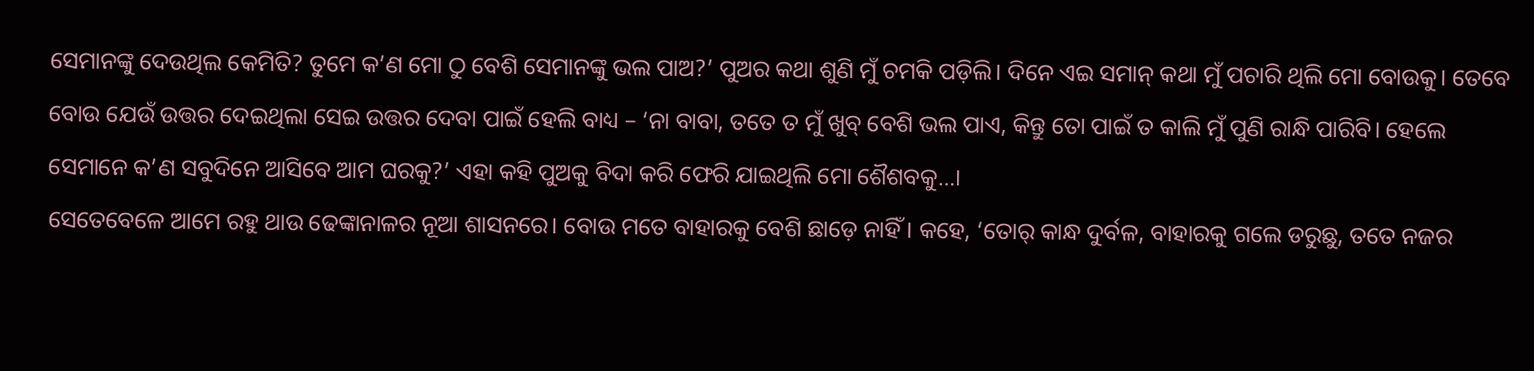ସେମାନଙ୍କୁ ଦେଉଥିଲ କେମିତି? ତୁମେ କ’ଣ ମୋ ଠୁ ବେଶି ସେମାନଙ୍କୁ ଭଲ ପାଅ?’ ପୁଅର କଥା ଶୁଣି ମୁଁ ଚମକି ପଡ଼ିଲି। ଦିନେ ଏଇ ସମାନ୍ କଥା ମୁଁ ପଚାରି ଥିଲି ମୋ ବୋଉକୁ। ତେବେ ବୋଉ ଯେଉଁ ଉତ୍ତର ଦେଇଥିଲା ସେଇ ଉତ୍ତର ଦେବା ପାଇଁ ହେଲି ବାଧ୍ୟ – ‘ନା ବାବା, ତତେ ତ ମୁଁ ଖୁବ୍ ବେଶି ଭଲ ପାଏ, କିନ୍ତୁ ତୋ ପାଇଁ ତ କାଲି ମୁଁ ପୁଣି ରାନ୍ଧି ପାରିବି। ହେଲେ ସେମାନେ କ’ଣ ସବୁଦିନେ ଆସିବେ ଆମ ଘରକୁ?’ ଏହା କହି ପୁଅକୁ ବିଦା କରି ଫେରି ଯାଇଥିଲି ମୋ ଶୈଶବକୁ…।
ସେତେବେଳେ ଆମେ ରହୁ ଥାଉ ଢେଙ୍କାନାଳର ନୂଆ ଶାସନରେ। ବୋଉ ମତେ ବାହାରକୁ ବେଶି ଛାଡ଼େ ନାହିଁ। କହେ, ‘ତୋର୍ କାନ୍ଧ ଦୁର୍ବଳ, ବାହାରକୁ ଗଲେ ଡରୁଛୁ, ତତେ ନଜର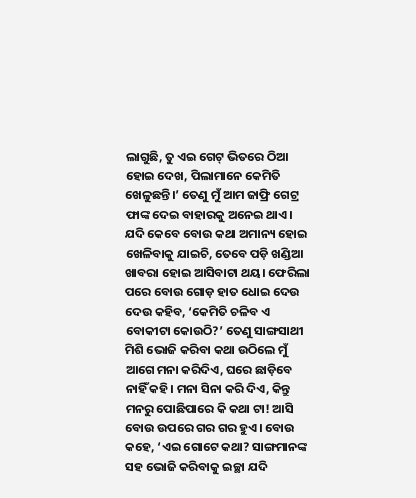ଲାଗୁଛି, ତୁ ଏଇ ଗେଟ୍ ଭିତରେ ଠିଆ ହୋଇ ଦେଖ, ପିଲାମାନେ କେମିତି ଖେଳୁଛନ୍ତି।’ ତେଣୁ ମୁଁ ଆମ ଜାଫ୍ରି ଗେଟ୍ର ଫାଙ୍କ ଦେଇ ବାହାରକୁ ଅନେଇ ଥାଏ। ଯଦି କେବେ ବୋଉ କଥା ଅମାନ୍ୟ ହୋଇ ଖେଳିବାକୁ ଯାଇଚି, ତେବେ ପଡ଼ି ଖଣ୍ଡିଆ ଖାବରା ହୋଇ ଆସିବାଟା ଥୟ। ଫେରିଲା ପରେ ବୋଉ ଗୋଡ଼ ହାତ ଧୋଇ ଦେଉ ଦେଉ କହିବ, ‘କେମିତି ଚଳିବ ଏ ବୋକୀଟା କୋଉଠି?’ ତେଣୁ ସାଙ୍ଗସାଥୀ ମିଶି ଭୋଜି କରିବା କଥା ଉଠିଲେ ମୁଁ ଆଗେ ମନା କରିଦିଏ, ଘରେ ଛାଡ଼ିବେ ନାହିଁ କହି। ମନା ସିନା କରି ଦିଏ, କିନ୍ତୁ ମନରୁ ପୋଛିପାରେ କି କଥା ଟା! ଆସି ବୋଉ ଉପରେ ଗର ଗର ହୁଏ। ବୋଉ କହେ, ‘ଏଇ ଗୋଟେ କଥା? ସାଙ୍ଗମାନଙ୍କ ସହ ଭୋଜି କରିବାକୁ ଇଚ୍ଛା ଯଦି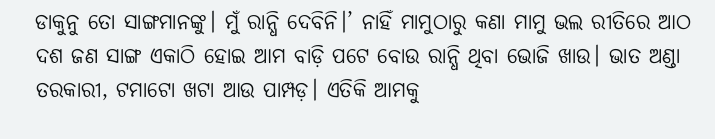ଡାକୁନୁ ତୋ ସାଙ୍ଗମାନଙ୍କୁ। ମୁଁ ରାନ୍ଧି ଦେବିନି।’ ନାହିଁ ମାମୁଠାରୁ କଣା ମାମୁ ଭଲ ରୀତିରେ ଆଠ ଦଶ ଜଣ ସାଙ୍ଗ ଏକାଠି ହୋଇ ଆମ ବାଡ଼ି ପଟେ ବୋଉ ରାନ୍ଧି ଥିବା ଭୋଜି ଖାଉ। ଭାତ ଅଣ୍ଡା ତରକାରୀ, ଟମାଟୋ ଖଟା ଆଉ ପାମ୍ପଡ଼। ଏତିକି ଆମକୁ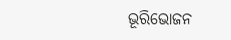ଭୂରିଭୋଜନ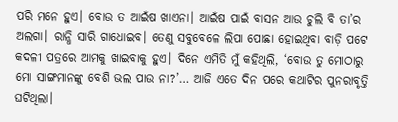ପରି ମନେ ହୁଏ। ବୋଉ ତ ଆଇଁଷ ଖାଏନା। ଆଇଁଷ ପାଇଁ ବାସନ ଆଉ ଚୁଲି ବି ତା’ର ଅଲଗା। ରାନ୍ଧି ସାରି ଗାଧୋଇବ। ତେଣୁ ସବୁବେଳେ ଲିପା ପୋଛା ହୋଇଥିବା ବାଡ଼ି ପଟେ କଦଳୀ ପତ୍ରରେ ଆମକୁ ଖାଇବାକୁ ହୁଏ। ଦିନେ ଏମିତି ମୁଁ କହିଥିଲି, ‘ବୋଉ ତୁ ମୋଠାରୁ ମୋ ସାଙ୍ଗମାନଙ୍କୁ ବେଶି ଭଲ ପାଉ ନା?’… ଆଜି ଏତେ ଦିନ ପରେ କଥାଟିର ପୁନରାବୃତ୍ତି ଘଟିଥିଲା।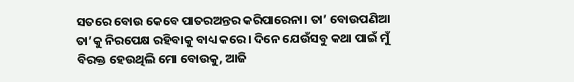ସତରେ ବୋଉ କେବେ ପାତରଅନ୍ତର କରିପାରେନା। ତା’ ବୋଉପଣିଆ ତା’କୁ ନିରପେକ୍ଷ ରହିବାକୁ ବାଧ୍ୟ କରେ। ଦିନେ ଯେଉଁସବୁ କଥା ପାଇଁ ମୁଁ ବିରକ୍ତ ହେଉଥିଲି ମୋ ବୋଉକୁ, ଆଜି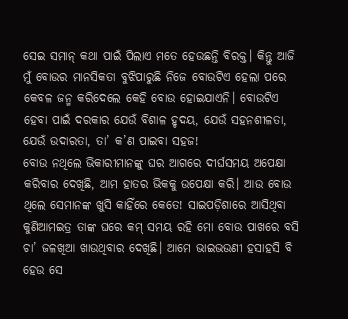ସେଇ ସମାନ୍ କଥା ପାଇଁ ପିଲାଏ ମତେ ହେଉଛନ୍ତି ବିରକ୍ତ। କିନ୍ତୁ ଆଜି ମୁଁ ବୋଉର ମାନସିକତା ବୁଝିପାରୁଛି ନିଜେ ବୋଉଟିଏ ହେଲା ପରେ କେବଳ ଜନ୍ମ କରିଦେଲେ କେହି ବୋଉ ହୋଇଯାଏନି। ବୋଉଟିଏ ହେବା ପାଇଁ ଦରକାର ଯେଉଁ ବିଶାଳ ହୃଦୟ, ଯେଉଁ ସହନଶୀଳତା, ଯେଉଁ ଉଦାରତା, ତା’ କ’ଣ ପାଇବା ସହଜ!
ବୋଉ ନଥିଲେ ଭିକାରୀମାନଙ୍କୁ ଘର ଆଗରେ ଦୀର୍ଘସମୟ ଅପେକ୍ଷା କରିବାର ଦେଖିଛି, ଆମ ହାତର ଭିକକୁ ଉପେକ୍ଷା କରି। ଆଉ ବୋଉ ଥିଲେ ସେମାନଙ୍କ ଖୁସି କାହିଁରେ କେତେ! ସାଇପଡ଼ିଶାରେ ଆସିଥିବା କୁଣିଆମଇତ୍ର ତାଙ୍କ ଘରେ କମ୍ ସମୟ ରହି ମୋ ବୋଉ ପାଖରେ ବସି ଚା’ ଜଳଖିଆ ଖାଉଥିବାର ଦେଖିଛି। ଆମେ ଭାଇଭଉଣୀ ହସାହସି ବି ହେଉ ସେ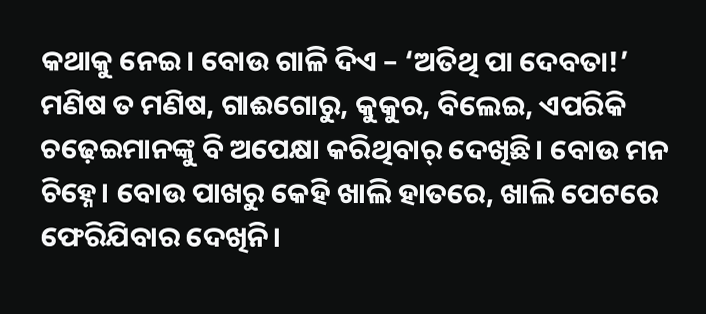କଥାକୁ ନେଇ। ବୋଉ ଗାଳି ଦିଏ – ‘ଅତିଥି ପା ଦେବତା!’ ମଣିଷ ତ ମଣିଷ, ଗାଈଗୋରୁ, କୁକୁର, ବିଲେଇ, ଏପରିକି ଚଢ଼େଇମାନଙ୍କୁ ବି ଅପେକ୍ଷା କରିଥିବାର୍ ଦେଖିଛି। ବୋଉ ମନ ଚିହ୍ନେ। ବୋଉ ପାଖରୁ କେହି ଖାଲି ହାତରେ, ଖାଲି ପେଟରେ ଫେରିଯିବାର ଦେଖିନି।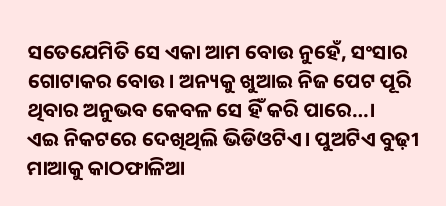ସତେଯେମିତି ସେ ଏକା ଆମ ବୋଉ ନୁହେଁ, ସଂସାର ଗୋଟାକର ବୋଉ। ଅନ୍ୟକୁ ଖୁଆଇ ନିଜ ପେଟ ପୂରି ଥିବାର ଅନୁଭବ କେବଳ ସେ ହିଁ କରି ପାରେ…।
ଏଇ ନିକଟରେ ଦେଖିଥିଲି ଭିଡିଓଟିଏ। ପୁଅଟିଏ ବୁଢ଼ୀ ମାଆକୁ କାଠଫାଳିଆ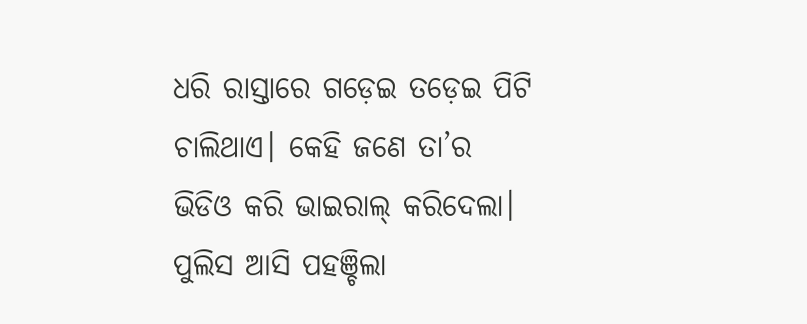ଧରି ରାସ୍ତାରେ ଗଡ଼େଇ ତଡ଼େଇ ପିଟି ଚାଲିଥାଏ। କେହି ଜଣେ ତା’ର ଭିଡିଓ କରି ଭାଇରାଲ୍ କରିଦେଲା। ପୁଲିସ ଆସି ପହଞ୍ଚିଲା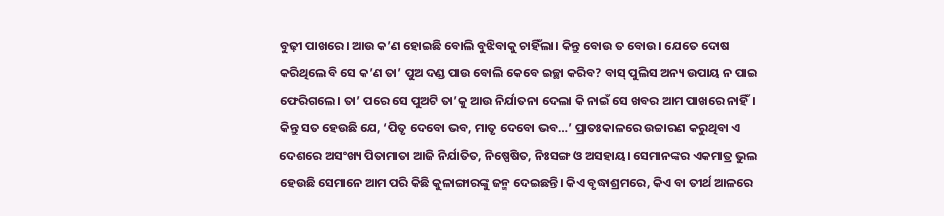ବୁଢ଼ୀ ପାଖରେ। ଆଉ କ’ଣ ହୋଇଛି ବୋଲି ବୁଝିବାକୁ ଚାହିଁଲା। କିନ୍ତୁ ବୋଉ ତ ବୋଉ। ଯେତେ ଦୋଷ କରିଥିଲେ ବି ସେ କ’ଣ ତା’ ପୁଅ ଦଣ୍ଡ ପାଉ ବୋଲି କେବେ ଇଚ୍ଛା କରିବ? ବାସ୍ ପୁଲିସ ଅନ୍ୟ ଉପାୟ ନ ପାଇ ଫେରିଗଲେ। ତା’ ପରେ ସେ ପୁଅଟି ତା’କୁ ଆଉ ନିର୍ଯାତନା ଦେଲା କି ନାଇଁ ସେ ଖବର ଆମ ପାଖରେ ନାହିଁ। କିନ୍ତୁ ସତ ହେଉଛି ଯେ, ‘ପିତୃ ଦେବୋ ଭବ, ମାତୃ ଦେବୋ ଭବ…’ ପ୍ରାତଃକାଳରେ ଉଚ୍ଚାରଣ କରୁଥିବା ଏ ଦେଶରେ ଅସଂଖ୍ୟ ପିତାମାତା ଆଜି ନିର୍ଯାତିତ, ନିଷ୍ପେଷିତ, ନିଃସଙ୍ଗ ଓ ଅସହାୟ। ସେମାନଙ୍କର ଏକମାତ୍ର ଭୁଲ ହେଉଛି ସେମାନେ ଆମ ପରି କିଛି କୁଳାଙ୍ଗାରଙ୍କୁ ଜନ୍ମ ଦେଇଛନ୍ତି। କିଏ ବୃଦ୍ଧାଶ୍ରମରେ, କିଏ ବା ତୀର୍ଥ ଆଳରେ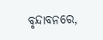ବୃନ୍ଦାବନରେ,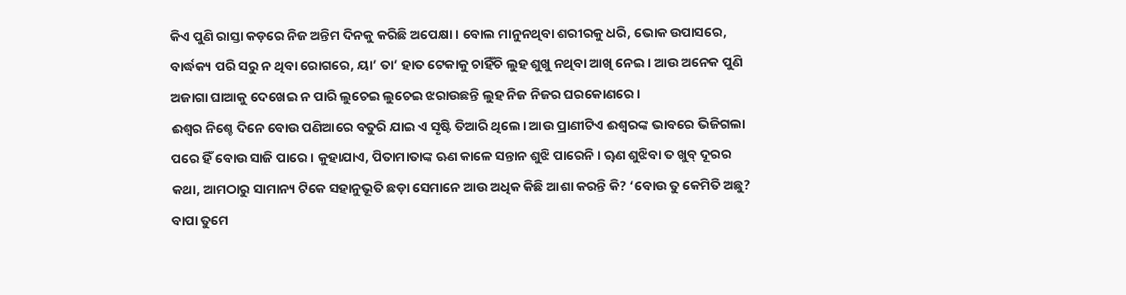କିଏ ପୁଣି ରାସ୍ତା କଡ଼ରେ ନିଜ ଅନ୍ତିମ ଦିନକୁ କରିଛି ଅପେକ୍ଷା। ବୋଲ ମାନୁନଥିବା ଶରୀରକୁ ଧରି, ଭୋକ ଉପାସରେ, ବାର୍ଦ୍ଧକ୍ୟ ପରି ସରୁ ନ ଥିବା ରୋଗରେ, ୟା’ ତା’ ହାତ ଟେକାକୁ ଚାହିଁଚି ଲୁହ ଶୁଖୁ ନଥିବା ଆଖି ନେଇ। ଆଉ ଅନେକ ପୁଣି ଅଜାଗା ଘାଆକୁ ଦେଖେଇ ନ ପାରି ଲୁଚେଇ ଲୁଚେଇ ଝରାଉଛନ୍ତି ଲୁହ ନିଜ ନିଜର ଘରକୋଣରେ।
ଈଶ୍ୱର ନିଶ୍ଚେ ଦିନେ ବୋଉ ପଣିଆରେ ବତୁରି ଯାଇ ଏ ସୃଷ୍ଟି ତିଆରି ଥିଲେ। ଆଉ ପ୍ରାଣୀଟିଏ ଈଶ୍ୱରଙ୍କ ଭାବରେ ଭିଜିଗଲା ପରେ ହିଁ ବୋଉ ସାଜି ପାରେ। କୁହାଯାଏ, ପିତାମାତାଙ୍କ ଋଣ କାଳେ ସନ୍ତାନ ଶୁଝି ପାରେନି। ୠଣ ଶୁଝିବା ତ ଖୁବ୍ ଦୂରର କଥା, ଆମଠାରୁ ସାମାନ୍ୟ ଟିକେ ସହାନୁଭୂତି ଛଡ଼ା ସେମାନେ ଆଉ ଅଧିକ କିଛି ଆଶା କରନ୍ତି କି? ‘ବୋଉ ତୁ କେମିତି ଅଛୁ? ବାପା ତୁମେ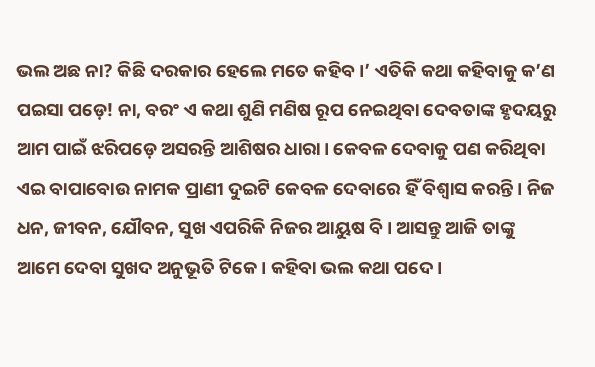ଭଲ ଅଛ ନା? କିଛି ଦରକାର ହେଲେ ମତେ କହିବ।’ ଏତିକି କଥା କହିବାକୁ କ’ଣ ପଇସା ପଡ଼େ! ନା, ବରଂ ଏ କଥା ଶୁଣି ମଣିଷ ରୂପ ନେଇଥିବା ଦେବତାଙ୍କ ହୃଦୟରୁ ଆମ ପାଇଁ ଝରିପଡ଼େ ଅସରନ୍ତି ଆଶିଷର ଧାରା। କେବଳ ଦେବାକୁ ପଣ କରିଥିବା ଏଇ ବାପାବୋଉ ନାମକ ପ୍ରାଣୀ ଦୁଇଟି କେବଳ ଦେବାରେ ହିଁ ବିଶ୍ୱାସ କରନ୍ତି। ନିଜ ଧନ, ଜୀବନ, ଯୌବନ, ସୁଖ ଏପରିକି ନିଜର ଆୟୁଷ ବି। ଆସନ୍ତୁ ଆଜି ତାଙ୍କୁ ଆମେ ଦେବା ସୁଖଦ ଅନୁଭୂତି ଟିକେ। କହିବା ଭଲ କଥା ପଦେ।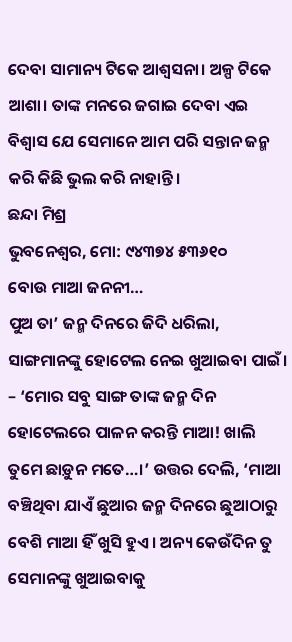ଦେବା ସାମାନ୍ୟ ଟିକେ ଆଶ୍ୱସନା। ଅଳ୍ପ ଟିକେ ଆଶା। ତାଙ୍କ ମନରେ ଜଗାଇ ଦେବା ଏଇ ବିଶ୍ୱାସ ଯେ ସେମାନେ ଆମ ପରି ସନ୍ତାନ ଜନ୍ମ କରି କିଛି ଭୁଲ କରି ନାହାନ୍ତି।
ଛନ୍ଦା ମିଶ୍ର
ଭୁବନେଶ୍ୱର, ମୋ: ୯୪୩୭୪ ୫୩୬୧୦
ବୋଉ ମାଆ ଜନନୀ…
ପୁଅ ତା’ ଜନ୍ମ ଦିନରେ ଜିଦି ଧରିଲା, ସାଙ୍ଗମାନଙ୍କୁ ହୋଟେଲ ନେଇ ଖୁଆଇବା ପାଇଁ। – ‘ମୋର ସବୁ ସାଙ୍ଗ ତାଙ୍କ ଜନ୍ମ ଦିନ ହୋଟେଲରେ ପାଳନ କରନ୍ତି ମାଆ! ଖାଲି ତୁମେ ଛାଡ଼ୁନ ମତେ…।’ ଉତ୍ତର ଦେଲି, ‘ମାଆ ବଞ୍ଚିଥିବା ଯାଏଁ ଛୁଆର ଜନ୍ମ ଦିନରେ ଛୁଆଠାରୁ ବେଶି ମାଆ ହିଁ ଖୁସି ହୁଏ। ଅନ୍ୟ କେଉଁଦିନ ତୁ ସେମାନଙ୍କୁ ଖୁଆଇବାକୁ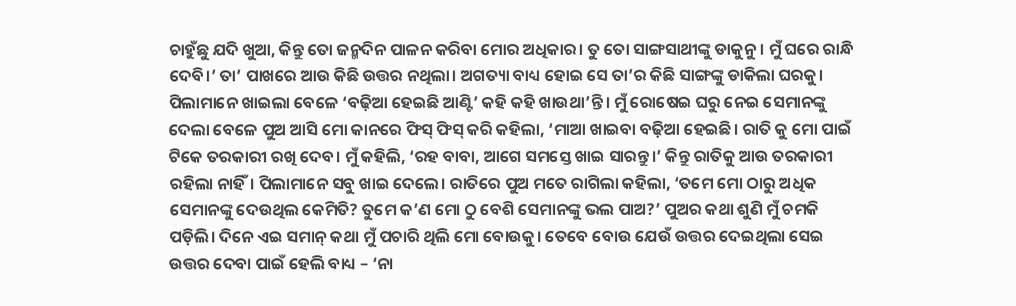ଚାହୁଁଛୁ ଯଦି ଖୁଆ, କିନ୍ତୁ ତୋ ଜନ୍ମଦିନ ପାଳନ କରିବା ମୋର ଅଧିକାର। ତୁ ତୋ ସାଙ୍ଗସାଥୀଙ୍କୁ ଡାକୁନୁ। ମୁଁ ଘରେ ରାନ୍ଧି ଦେବି।’ ତା’ ପାଖରେ ଆଉ କିଛି ଉତ୍ତର ନଥିଲା। ଅଗତ୍ୟା ବାଧ୍ୟ ହୋଇ ସେ ତା’ର କିଛି ସାଙ୍ଗଙ୍କୁ ଡାକିଲା ଘରକୁ। ପିଲାମାନେ ଖାଇଲା ବେଳେ ‘ବଢ଼ିଆ ହେଇଛି ଆଣ୍ଟି’ କହି କହି ଖାଉଥା’ନ୍ତି। ମୁଁ ରୋଷେଇ ଘରୁ ନେଇ ସେମାନଙ୍କୁ ଦେଲା ବେଳେ ପୁଅ ଆସି ମୋ କାନରେ ଫିସ୍ ଫିସ୍ କରି କହିଲା, ‘ମାଆ ଖାଇବା ବଢ଼ିଆ ହେଇଛି। ରାତି କୁ ମୋ ପାଇଁ ଟିକେ ତରକାରୀ ରଖି ଦେବ। ମୁଁ କହିଲି, ‘ରହ ବାବା, ଆଗେ ସମସ୍ତେ ଖାଇ ସାରନ୍ତୁ।’ କିନ୍ତୁ ରାତିକୁ ଆଉ ତରକାରୀ ରହିଲା ନାହିଁ। ପିଲାମାନେ ସବୁ ଖାଇ ଦେଲେ। ରାତିରେ ପୁଅ ମତେ ରାଗିଲା କହିଲା, ‘ତମେ ମୋ ଠାରୁ ଅଧିକ ସେମାନଙ୍କୁ ଦେଉଥିଲ କେମିତି? ତୁମେ କ’ଣ ମୋ ଠୁ ବେଶି ସେମାନଙ୍କୁ ଭଲ ପାଅ?’ ପୁଅର କଥା ଶୁଣି ମୁଁ ଚମକି ପଡ଼ିଲି। ଦିନେ ଏଇ ସମାନ୍ କଥା ମୁଁ ପଚାରି ଥିଲି ମୋ ବୋଉକୁ। ତେବେ ବୋଉ ଯେଉଁ ଉତ୍ତର ଦେଇଥିଲା ସେଇ ଉତ୍ତର ଦେବା ପାଇଁ ହେଲି ବାଧ୍ୟ – ‘ନା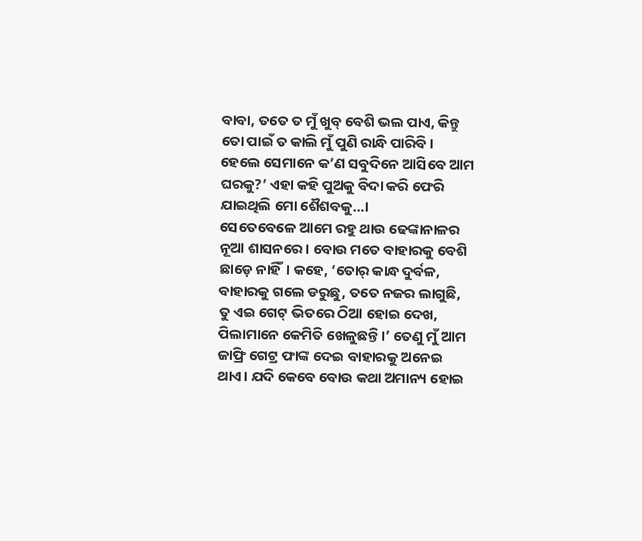ବାବା, ତତେ ତ ମୁଁ ଖୁବ୍ ବେଶି ଭଲ ପାଏ, କିନ୍ତୁ ତୋ ପାଇଁ ତ କାଲି ମୁଁ ପୁଣି ରାନ୍ଧି ପାରିବି। ହେଲେ ସେମାନେ କ’ଣ ସବୁଦିନେ ଆସିବେ ଆମ ଘରକୁ?’ ଏହା କହି ପୁଅକୁ ବିଦା କରି ଫେରି ଯାଇଥିଲି ମୋ ଶୈଶବକୁ…।
ସେତେବେଳେ ଆମେ ରହୁ ଥାଉ ଢେଙ୍କାନାଳର ନୂଆ ଶାସନରେ। ବୋଉ ମତେ ବାହାରକୁ ବେଶି ଛାଡ଼େ ନାହିଁ। କହେ, ‘ତୋର୍ କାନ୍ଧ ଦୁର୍ବଳ, ବାହାରକୁ ଗଲେ ଡରୁଛୁ, ତତେ ନଜର ଲାଗୁଛି, ତୁ ଏଇ ଗେଟ୍ ଭିତରେ ଠିଆ ହୋଇ ଦେଖ, ପିଲାମାନେ କେମିତି ଖେଳୁଛନ୍ତି।’ ତେଣୁ ମୁଁ ଆମ ଜାଫ୍ରି ଗେଟ୍ର ଫାଙ୍କ ଦେଇ ବାହାରକୁ ଅନେଇ ଥାଏ। ଯଦି କେବେ ବୋଉ କଥା ଅମାନ୍ୟ ହୋଇ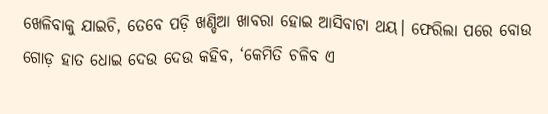ଖେଳିବାକୁ ଯାଇଚି, ତେବେ ପଡ଼ି ଖଣ୍ଡିଆ ଖାବରା ହୋଇ ଆସିବାଟା ଥୟ। ଫେରିଲା ପରେ ବୋଉ ଗୋଡ଼ ହାତ ଧୋଇ ଦେଉ ଦେଉ କହିବ, ‘କେମିତି ଚଳିବ ଏ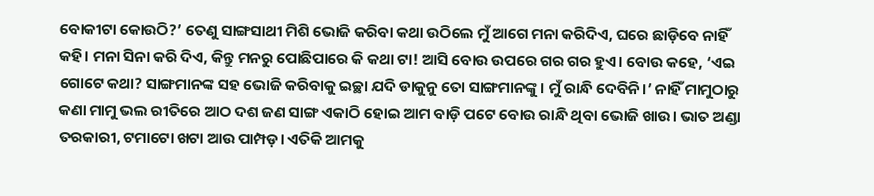ବୋକୀଟା କୋଉଠି?’ ତେଣୁ ସାଙ୍ଗସାଥୀ ମିଶି ଭୋଜି କରିବା କଥା ଉଠିଲେ ମୁଁ ଆଗେ ମନା କରିଦିଏ, ଘରେ ଛାଡ଼ିବେ ନାହିଁ କହି। ମନା ସିନା କରି ଦିଏ, କିନ୍ତୁ ମନରୁ ପୋଛିପାରେ କି କଥା ଟା! ଆସି ବୋଉ ଉପରେ ଗର ଗର ହୁଏ। ବୋଉ କହେ, ‘ଏଇ ଗୋଟେ କଥା? ସାଙ୍ଗମାନଙ୍କ ସହ ଭୋଜି କରିବାକୁ ଇଚ୍ଛା ଯଦି ଡାକୁନୁ ତୋ ସାଙ୍ଗମାନଙ୍କୁ। ମୁଁ ରାନ୍ଧି ଦେବିନି।’ ନାହିଁ ମାମୁଠାରୁ କଣା ମାମୁ ଭଲ ରୀତିରେ ଆଠ ଦଶ ଜଣ ସାଙ୍ଗ ଏକାଠି ହୋଇ ଆମ ବାଡ଼ି ପଟେ ବୋଉ ରାନ୍ଧି ଥିବା ଭୋଜି ଖାଉ। ଭାତ ଅଣ୍ଡା ତରକାରୀ, ଟମାଟୋ ଖଟା ଆଉ ପାମ୍ପଡ଼। ଏତିକି ଆମକୁ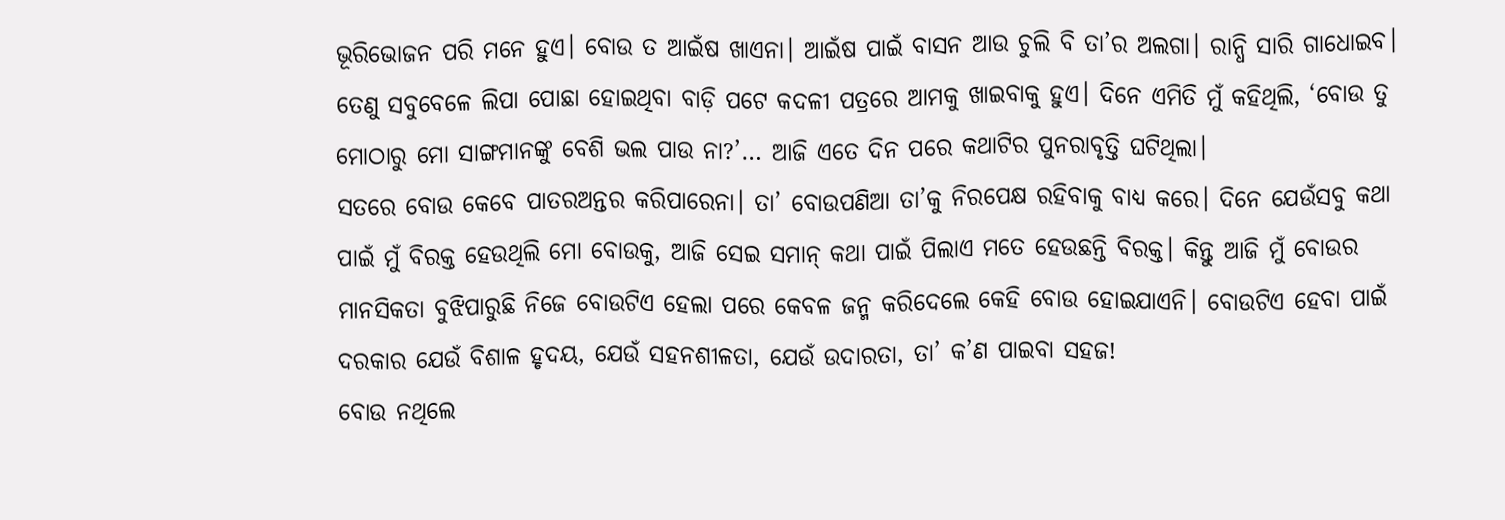ଭୂରିଭୋଜନ ପରି ମନେ ହୁଏ। ବୋଉ ତ ଆଇଁଷ ଖାଏନା। ଆଇଁଷ ପାଇଁ ବାସନ ଆଉ ଚୁଲି ବି ତା’ର ଅଲଗା। ରାନ୍ଧି ସାରି ଗାଧୋଇବ। ତେଣୁ ସବୁବେଳେ ଲିପା ପୋଛା ହୋଇଥିବା ବାଡ଼ି ପଟେ କଦଳୀ ପତ୍ରରେ ଆମକୁ ଖାଇବାକୁ ହୁଏ। ଦିନେ ଏମିତି ମୁଁ କହିଥିଲି, ‘ବୋଉ ତୁ ମୋଠାରୁ ମୋ ସାଙ୍ଗମାନଙ୍କୁ ବେଶି ଭଲ ପାଉ ନା?’… ଆଜି ଏତେ ଦିନ ପରେ କଥାଟିର ପୁନରାବୃତ୍ତି ଘଟିଥିଲା।
ସତରେ ବୋଉ କେବେ ପାତରଅନ୍ତର କରିପାରେନା। ତା’ ବୋଉପଣିଆ ତା’କୁ ନିରପେକ୍ଷ ରହିବାକୁ ବାଧ୍ୟ କରେ। ଦିନେ ଯେଉଁସବୁ କଥା ପାଇଁ ମୁଁ ବିରକ୍ତ ହେଉଥିଲି ମୋ ବୋଉକୁ, ଆଜି ସେଇ ସମାନ୍ କଥା ପାଇଁ ପିଲାଏ ମତେ ହେଉଛନ୍ତି ବିରକ୍ତ। କିନ୍ତୁ ଆଜି ମୁଁ ବୋଉର ମାନସିକତା ବୁଝିପାରୁଛି ନିଜେ ବୋଉଟିଏ ହେଲା ପରେ କେବଳ ଜନ୍ମ କରିଦେଲେ କେହି ବୋଉ ହୋଇଯାଏନି। ବୋଉଟିଏ ହେବା ପାଇଁ ଦରକାର ଯେଉଁ ବିଶାଳ ହୃଦୟ, ଯେଉଁ ସହନଶୀଳତା, ଯେଉଁ ଉଦାରତା, ତା’ କ’ଣ ପାଇବା ସହଜ!
ବୋଉ ନଥିଲେ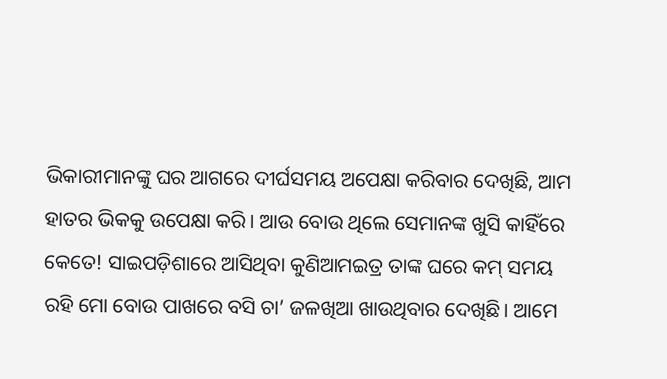ଭିକାରୀମାନଙ୍କୁ ଘର ଆଗରେ ଦୀର୍ଘସମୟ ଅପେକ୍ଷା କରିବାର ଦେଖିଛି, ଆମ ହାତର ଭିକକୁ ଉପେକ୍ଷା କରି। ଆଉ ବୋଉ ଥିଲେ ସେମାନଙ୍କ ଖୁସି କାହିଁରେ କେତେ! ସାଇପଡ଼ିଶାରେ ଆସିଥିବା କୁଣିଆମଇତ୍ର ତାଙ୍କ ଘରେ କମ୍ ସମୟ ରହି ମୋ ବୋଉ ପାଖରେ ବସି ଚା’ ଜଳଖିଆ ଖାଉଥିବାର ଦେଖିଛି। ଆମେ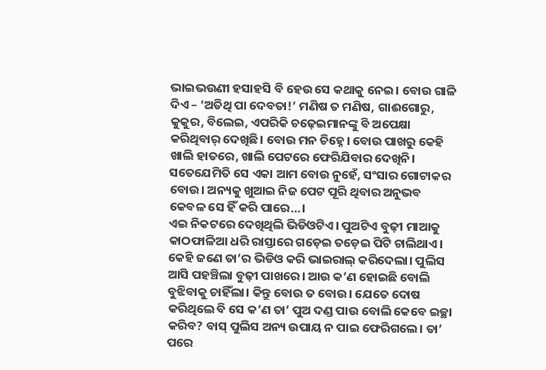ଭାଇଭଉଣୀ ହସାହସି ବି ହେଉ ସେ କଥାକୁ ନେଇ। ବୋଉ ଗାଳି ଦିଏ – ‘ଅତିଥି ପା ଦେବତା!’ ମଣିଷ ତ ମଣିଷ, ଗାଈଗୋରୁ, କୁକୁର, ବିଲେଇ, ଏପରିକି ଚଢ଼େଇମାନଙ୍କୁ ବି ଅପେକ୍ଷା କରିଥିବାର୍ ଦେଖିଛି। ବୋଉ ମନ ଚିହ୍ନେ। ବୋଉ ପାଖରୁ କେହି ଖାଲି ହାତରେ, ଖାଲି ପେଟରେ ଫେରିଯିବାର ଦେଖିନି। ସତେଯେମିତି ସେ ଏକା ଆମ ବୋଉ ନୁହେଁ, ସଂସାର ଗୋଟାକର ବୋଉ। ଅନ୍ୟକୁ ଖୁଆଇ ନିଜ ପେଟ ପୂରି ଥିବାର ଅନୁଭବ କେବଳ ସେ ହିଁ କରି ପାରେ…।
ଏଇ ନିକଟରେ ଦେଖିଥିଲି ଭିଡିଓଟିଏ। ପୁଅଟିଏ ବୁଢ଼ୀ ମାଆକୁ କାଠଫାଳିଆ ଧରି ରାସ୍ତାରେ ଗଡ଼େଇ ତଡ଼େଇ ପିଟି ଚାଲିଥାଏ। କେହି ଜଣେ ତା’ର ଭିଡିଓ କରି ଭାଇରାଲ୍ କରିଦେଲା। ପୁଲିସ ଆସି ପହଞ୍ଚିଲା ବୁଢ଼ୀ ପାଖରେ। ଆଉ କ’ଣ ହୋଇଛି ବୋଲି ବୁଝିବାକୁ ଚାହିଁଲା। କିନ୍ତୁ ବୋଉ ତ ବୋଉ। ଯେତେ ଦୋଷ କରିଥିଲେ ବି ସେ କ’ଣ ତା’ ପୁଅ ଦଣ୍ଡ ପାଉ ବୋଲି କେବେ ଇଚ୍ଛା କରିବ? ବାସ୍ ପୁଲିସ ଅନ୍ୟ ଉପାୟ ନ ପାଇ ଫେରିଗଲେ। ତା’ ପରେ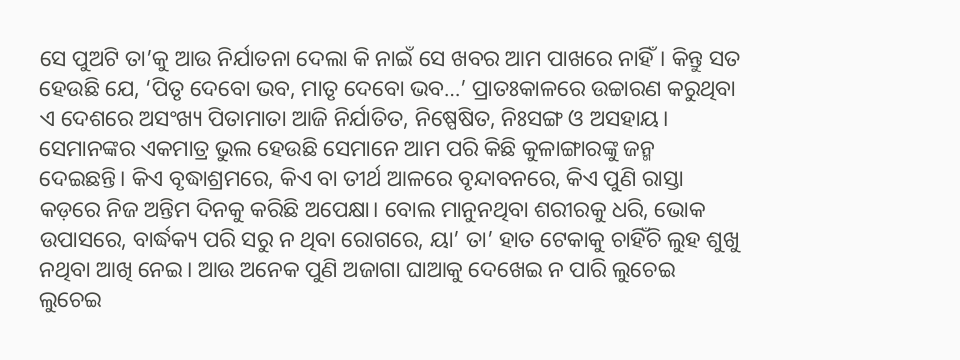ସେ ପୁଅଟି ତା’କୁ ଆଉ ନିର୍ଯାତନା ଦେଲା କି ନାଇଁ ସେ ଖବର ଆମ ପାଖରେ ନାହିଁ। କିନ୍ତୁ ସତ ହେଉଛି ଯେ, ‘ପିତୃ ଦେବୋ ଭବ, ମାତୃ ଦେବୋ ଭବ…’ ପ୍ରାତଃକାଳରେ ଉଚ୍ଚାରଣ କରୁଥିବା ଏ ଦେଶରେ ଅସଂଖ୍ୟ ପିତାମାତା ଆଜି ନିର୍ଯାତିତ, ନିଷ୍ପେଷିତ, ନିଃସଙ୍ଗ ଓ ଅସହାୟ। ସେମାନଙ୍କର ଏକମାତ୍ର ଭୁଲ ହେଉଛି ସେମାନେ ଆମ ପରି କିଛି କୁଳାଙ୍ଗାରଙ୍କୁ ଜନ୍ମ ଦେଇଛନ୍ତି। କିଏ ବୃଦ୍ଧାଶ୍ରମରେ, କିଏ ବା ତୀର୍ଥ ଆଳରେ ବୃନ୍ଦାବନରେ, କିଏ ପୁଣି ରାସ୍ତା କଡ଼ରେ ନିଜ ଅନ୍ତିମ ଦିନକୁ କରିଛି ଅପେକ୍ଷା। ବୋଲ ମାନୁନଥିବା ଶରୀରକୁ ଧରି, ଭୋକ ଉପାସରେ, ବାର୍ଦ୍ଧକ୍ୟ ପରି ସରୁ ନ ଥିବା ରୋଗରେ, ୟା’ ତା’ ହାତ ଟେକାକୁ ଚାହିଁଚି ଲୁହ ଶୁଖୁ ନଥିବା ଆଖି ନେଇ। ଆଉ ଅନେକ ପୁଣି ଅଜାଗା ଘାଆକୁ ଦେଖେଇ ନ ପାରି ଲୁଚେଇ ଲୁଚେଇ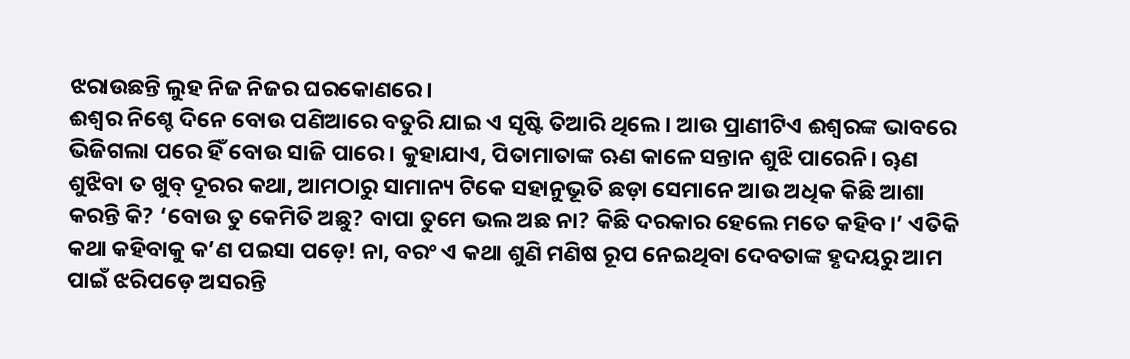ଝରାଉଛନ୍ତି ଲୁହ ନିଜ ନିଜର ଘରକୋଣରେ।
ଈଶ୍ୱର ନିଶ୍ଚେ ଦିନେ ବୋଉ ପଣିଆରେ ବତୁରି ଯାଇ ଏ ସୃଷ୍ଟି ତିଆରି ଥିଲେ। ଆଉ ପ୍ରାଣୀଟିଏ ଈଶ୍ୱରଙ୍କ ଭାବରେ ଭିଜିଗଲା ପରେ ହିଁ ବୋଉ ସାଜି ପାରେ। କୁହାଯାଏ, ପିତାମାତାଙ୍କ ଋଣ କାଳେ ସନ୍ତାନ ଶୁଝି ପାରେନି। ୠଣ ଶୁଝିବା ତ ଖୁବ୍ ଦୂରର କଥା, ଆମଠାରୁ ସାମାନ୍ୟ ଟିକେ ସହାନୁଭୂତି ଛଡ଼ା ସେମାନେ ଆଉ ଅଧିକ କିଛି ଆଶା କରନ୍ତି କି? ‘ବୋଉ ତୁ କେମିତି ଅଛୁ? ବାପା ତୁମେ ଭଲ ଅଛ ନା? କିଛି ଦରକାର ହେଲେ ମତେ କହିବ।’ ଏତିକି କଥା କହିବାକୁ କ’ଣ ପଇସା ପଡ଼େ! ନା, ବରଂ ଏ କଥା ଶୁଣି ମଣିଷ ରୂପ ନେଇଥିବା ଦେବତାଙ୍କ ହୃଦୟରୁ ଆମ ପାଇଁ ଝରିପଡ଼େ ଅସରନ୍ତି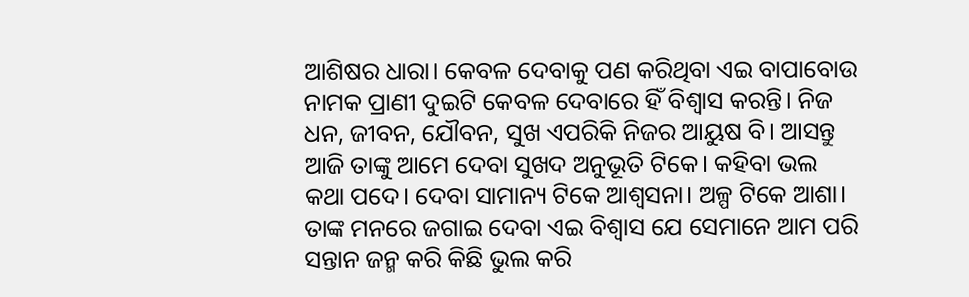ଆଶିଷର ଧାରା। କେବଳ ଦେବାକୁ ପଣ କରିଥିବା ଏଇ ବାପାବୋଉ ନାମକ ପ୍ରାଣୀ ଦୁଇଟି କେବଳ ଦେବାରେ ହିଁ ବିଶ୍ୱାସ କରନ୍ତି। ନିଜ ଧନ, ଜୀବନ, ଯୌବନ, ସୁଖ ଏପରିକି ନିଜର ଆୟୁଷ ବି। ଆସନ୍ତୁ ଆଜି ତାଙ୍କୁ ଆମେ ଦେବା ସୁଖଦ ଅନୁଭୂତି ଟିକେ। କହିବା ଭଲ କଥା ପଦେ। ଦେବା ସାମାନ୍ୟ ଟିକେ ଆଶ୍ୱସନା। ଅଳ୍ପ ଟିକେ ଆଶା। ତାଙ୍କ ମନରେ ଜଗାଇ ଦେବା ଏଇ ବିଶ୍ୱାସ ଯେ ସେମାନେ ଆମ ପରି ସନ୍ତାନ ଜନ୍ମ କରି କିଛି ଭୁଲ କରି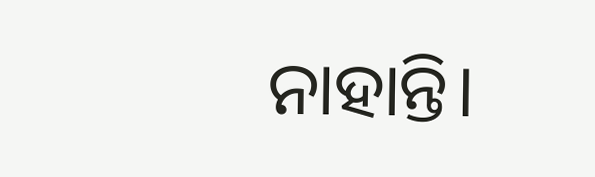ନାହାନ୍ତି।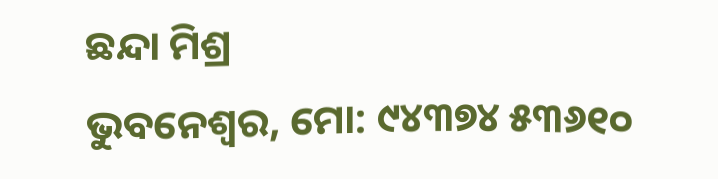ଛନ୍ଦା ମିଶ୍ର
ଭୁବନେଶ୍ୱର, ମୋ: ୯୪୩୭୪ ୫୩୬୧୦